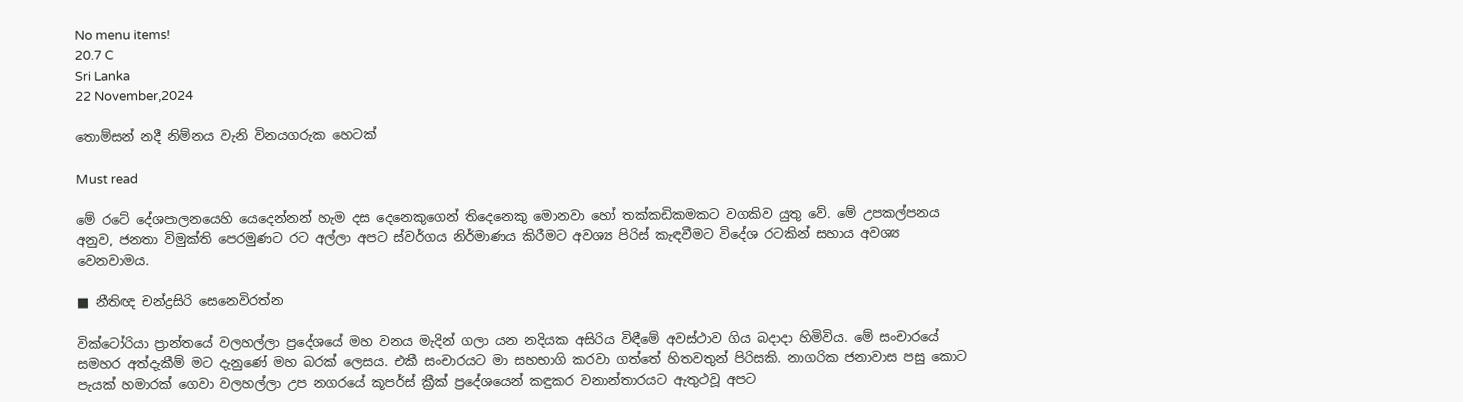No menu items!
20.7 C
Sri Lanka
22 November,2024

තොම්සන් නදී නිම්නය වැනි විනයගරුක හෙටක්

Must read

මේ රටේ දේශපාලනයෙහි යෙදෙන්නන් හැම දස දෙනෙකුගෙන් තිදෙනෙකු මොනවා හෝ තක්කඩිකමකට වගකිව යුතු වේ. මේ උපකල්පනය අනුව, ජනතා විමුක්ති පෙරමුණට රට අල්ලා අපට ස්වර්ගය නිර්මාණය කිරීමට අවශ්‍ය පිරිස් කැඳවීමට විදේශ රටකින් සහාය අවශ්‍ය වෙනවාමය.

■ නීතිඥ චන්ද්‍රසිරි සෙනෙවිරත්න

වික්ටෝරියා ප්‍රාන්තයේ වලහල්ලා ප්‍රදේශයේ මහ වනය මැදින් ගලා යන නදියක අසිරිය විඳීමේ අවස්ථාව ගිය බදාදා හිමිවිය. මේ සංචාරයේ සමහර අත්දැකීම් මට දැනුණේ මහ බරක් ලෙසය. එකී සංචාරයට මා සහභාගි කරවා ගත්තේ හිතවතුන් පිරිසකි. නාගරික ජනාවාස පසු කොට පැයක් හමාරක් ගෙවා වලහල්ලා උප නගරයේ කූපර්ස් ක්‍රීක් ප්‍රදේශයෙන් කඳුකර වනාන්තාරයට ඇතුථවූ අපට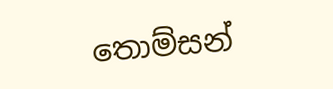තොම්සන්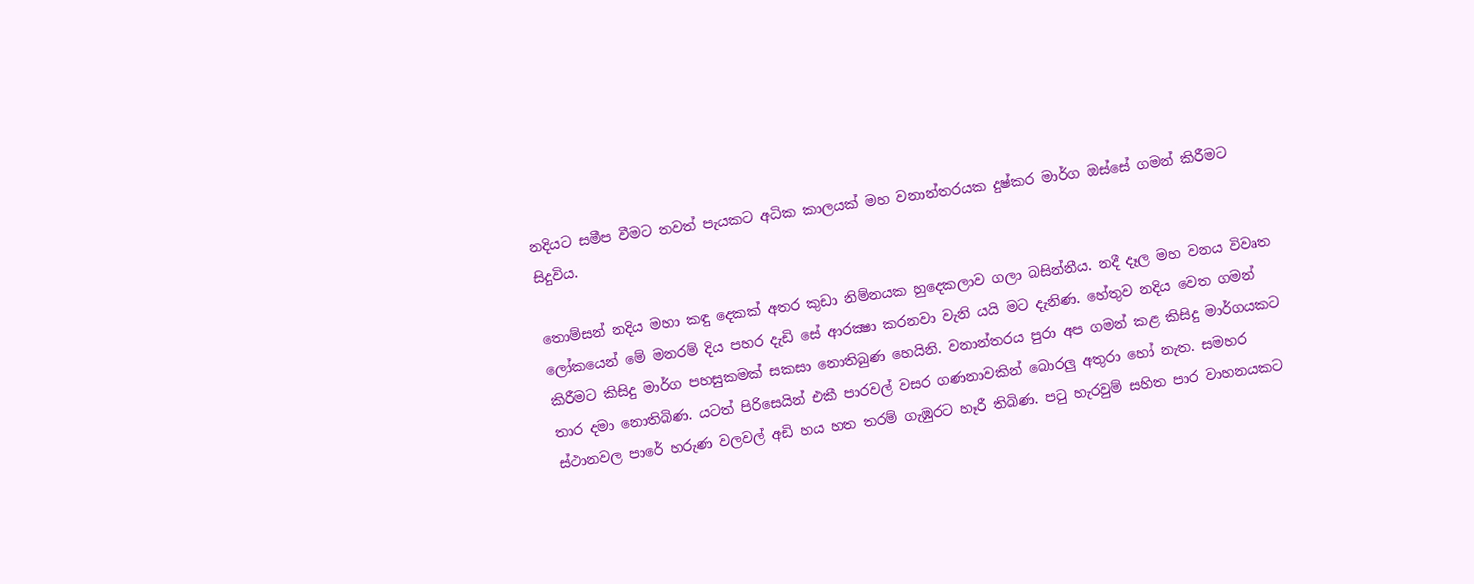නදියට සමීප වීමට තවත් පැයකට අධික කාලයක් මහ වනාන්තරයක දුෂ්කර මාර්ග ඔස්සේ ගමන් කිරීමට සිදුවිය.

තොම්සන් නදිය මහා කඳු දෙකක් අතර කුඩා නිම්නයක හුදෙකලාව ගලා බසින්නීය. නදී දෑල මහ වනය විවෘත ලෝකයෙන් මේ මනරම් දිය පහර දැඩි සේ ආරක්‍ෂා කරනවා වැනි යයි මට දැනිණ. හේතුව නදිය වෙත ගමන් කිරීමට කිසිදු මාර්ග පහසුකමක් සකසා නොතිබුණ හෙයිනි. වනාන්තරය පුරා අප ගමන් කළ කිසිදු මාර්ගයකට තාර දමා නොතිබිණ. යටත් පිරිසෙයින් එකී පාරවල් වසර ගණනාවකින් බොරලු අතුරා හෝ නැත. සමහර ස්ථානවල පාරේ හරුණ වලවල් අඩි හය හත තරම් ගැඹුරට හෑරී තිබිණ. පටු හැරවුම් සහිත පාර වාහනයකට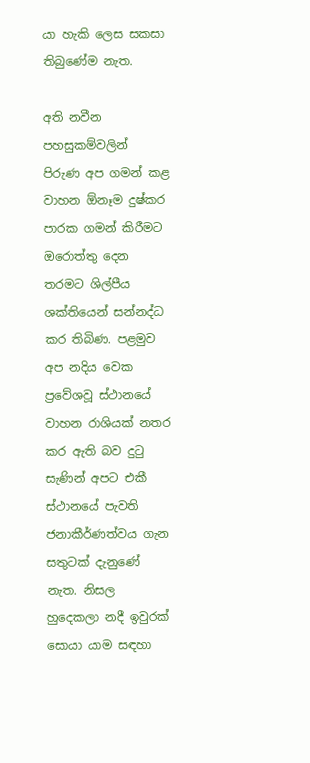යා හැකි ලෙස සකසා තිබුණේම නැත.

අති නවීන පහසුකම්වලින් පිරුණ අප ගමන් කළ වාහන ඕනෑම දුෂ්කර පාරක ගමන් කිරීමට ඔරොත්තු දෙන තරමට ශිල්පීය ශක්තියෙන් සන්නද්ධ කර තිබිණ. පළමුව අප නදිය වෙක ප්‍රවේශවූ ස්ථානයේ වාහන රාශියක් නතර කර ඇති බව දුටු සැණින් අපට එකී ස්ථානයේ පැවති ජනාකීර්ණත්වය ගැන සතුටක් දැනුණේ නැත. නිසල හුදෙකලා නදී ඉවුරක් සොයා යාම සඳහා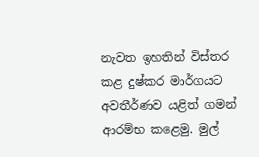නැවත ඉහතින් විස්තර කළ දුෂ්කර මාර්ගයට අවතීර්ණව යළිත් ගමන් ආරම්භ කළෙමු. මුල්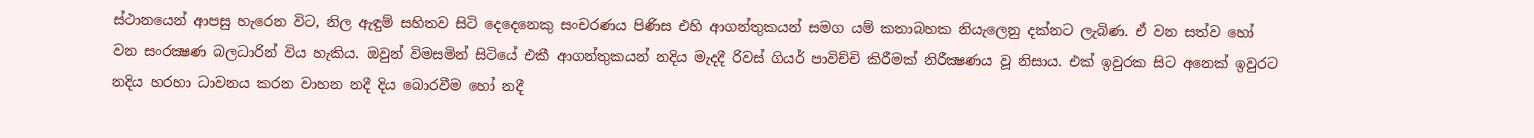ස්ථානයෙන් ආපසු හැරෙන විට, නිල ඇඳුම් සහිතව සිටි දෙදෙනෙකු සංචරණය පිණිස එහි ආගන්තුකයන් සමග යම් කතාබහක නියැලෙනු දක්නට ලැබිණ. ඒ වන සත්ව හෝ වන සංරක්‍ෂණ බලධාරින් විය හැකිය. ඔවුන් විමසමින් සිටියේ එකී ආගන්තුකයන් නදිය මැදදී රිවස් ගියර් පාවිච්චි කිරීමක් නිරීක්‍ෂණය වූ නිසාය. එක් ඉවුරක සිට අනෙක් ඉවුරට නදිය හරහා ධාවනය කරන වාහන නදී දිය බොරවීම හෝ නදී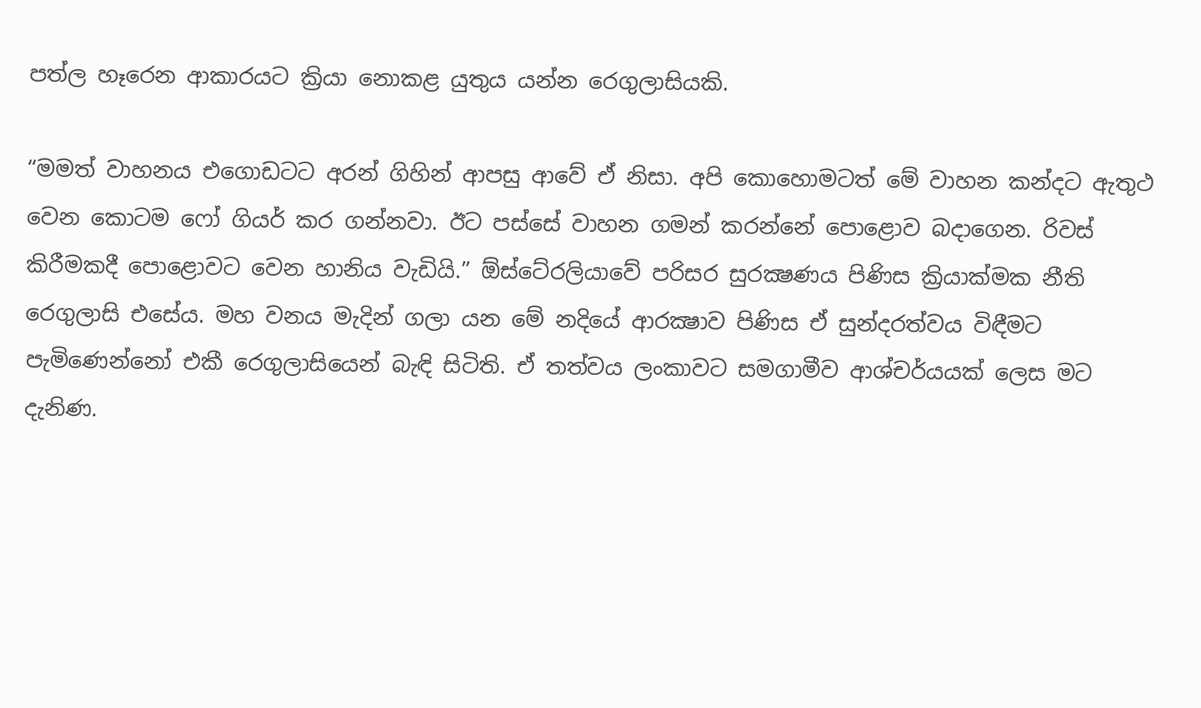පත්ල හෑරෙන ආකාරයට ක්‍රියා නොකළ යුතුය යන්න රෙගුලාසියකි.

“මමත් වාහනය එගොඩටට අරන් ගිහින් ආපසු ආවේ ඒ නිසා. අපි කොහොමටත් මේ වාහන කන්දට ඇතුථ වෙන කොටම ෆෝ ගියර් කර ගන්නවා. ඊට පස්සේ වාහන ගමන් කරන්නේ පොළොව බදාගෙන. රිවස් කිරීමකදී පොළොවට වෙන හානිය වැඩියි.” ඕස්ටේ‍රලියාවේ පරිසර සුරක්‍ෂණය පිණිස ක්‍රියාක්මක නීති රෙගුලාසි එසේය. මහ වනය මැදින් ගලා යන මේ නදියේ ආරක්‍ෂාව පිණිස ඒ සුන්දරත්වය විඳීමට පැමිණෙන්නෝ එකී රෙගුලාසියෙන් බැඳි සිටිති. ඒ තත්වය ලංකාවට සමගාමීව ආශ්චර්යයක් ලෙස මට දැනිණ.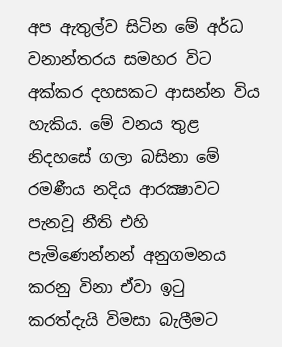අප ඇතුල්ව සිටින මේ අර්ධ වනාන්තරය සමහර විට අක්කර දහසකට ආසන්න විය හැකිය. මේ වනය තුළ නිදහසේ ගලා බසිනා මේ රමණීය නදිය ආරක්‍ෂාවට පැනවූ නීති එහි පැමිණෙන්නන් අනුගමනය කරනු විනා ඒවා ඉටු කරත්දැයි විමසා බැලීමට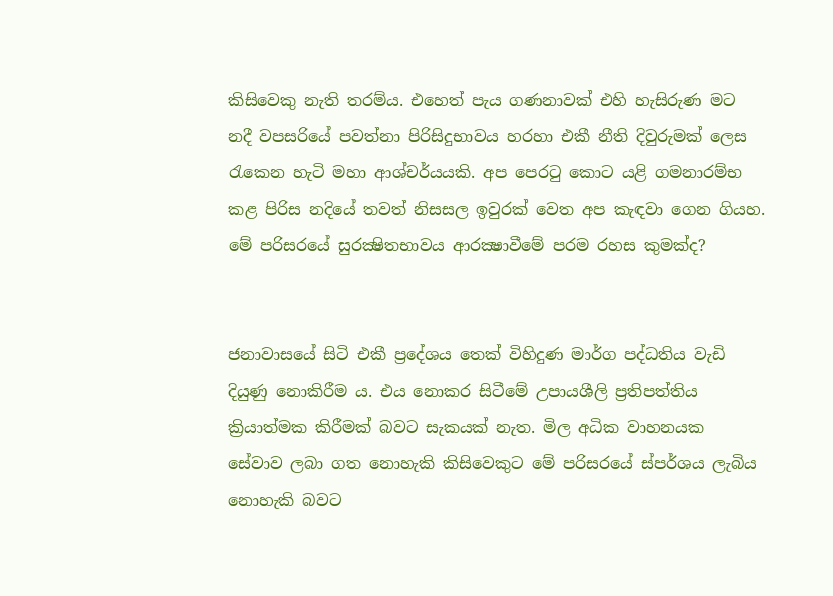කිසිවෙකු නැති තරම්ය. එහෙත් පැය ගණනාවක් එහි හැසිරුණ මට නදී වපසරියේ පවත්නා පිරිසිදුභාවය හරහා එකී නීති දිවුරුමක් ලෙස රැකෙන හැටි මහා ආශ්චර්යයකි. අප පෙරටු කොට යළි ගමනාරම්භ කළ පිරිස නදියේ තවත් නිසසල ඉවුරක් වෙත අප කැඳවා ගෙන ගියහ. මේ පරිසරයේ සුරක්‍ෂිතභාවය ආරක්‍ෂාවීමේ පරම රහස කුමක්ද?


ජනාවාසයේ සිටි එකී ප්‍රදේශය තෙක් විහිදුණ මාර්ග පද්ධතිය වැඩි දියුණු නොකිරීම ය. එය නොකර සිටීමේ උපායශීලි ප්‍රතිපත්තිය ක්‍රියාත්මක කිරීමක් බවට සැකයක් නැත. මිල අධික වාහනයක සේවාව ලබා ගත නොහැකි කිසිවෙකුට මේ පරිසරයේ ස්පර්ශය ලැබිය නොහැකි බවට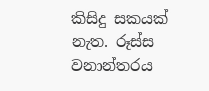කිසිදු සකයක් නැත. රූස්ස වනාන්තරය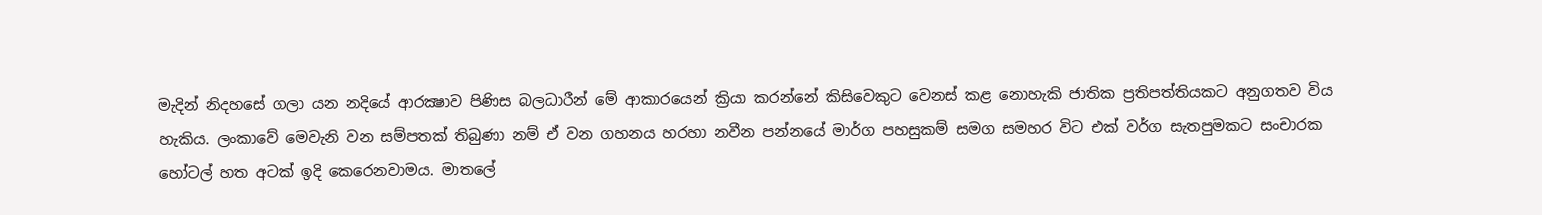මැදින් නිදහසේ ගලා යන නදියේ ආරක්‍ෂාව පිණිස බලධාරීන් මේ ආකාරයෙන් ක්‍රියා කරන්නේ කිසිවෙකුට වෙනස් කළ නොහැකි ජාතික ප්‍රතිපත්තියකට අනුගතව විය හැකිය. ලංකාවේ මෙවැනි වන සම්පතක් තිබුණා නම් ඒ වන ගහනය හරහා නවීන පන්නයේ මාර්ග පහසුකම් සමග සමහර විට එක් වර්ග සැතපුමකට සංචාරක හෝටල් හත අටක් ඉදි කෙරෙනවාමය. මාතලේ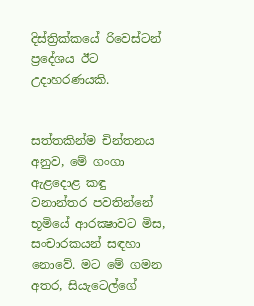දිස්ත්‍රික්කයේ රිවෙස්ටන් ප්‍රදේශය ඊට උදාහරණයකි.


සත්තකින්ම චින්තනය අනුව, මේ ගංගා ඇළදොළ කඳු වනාන්තර පවතින්නේ භූමියේ ආරක්‍ෂාවට මිස, සංචාරකයන් සඳහා නොවේ. මට මේ ගමන අතර, සියැටෙල්ගේ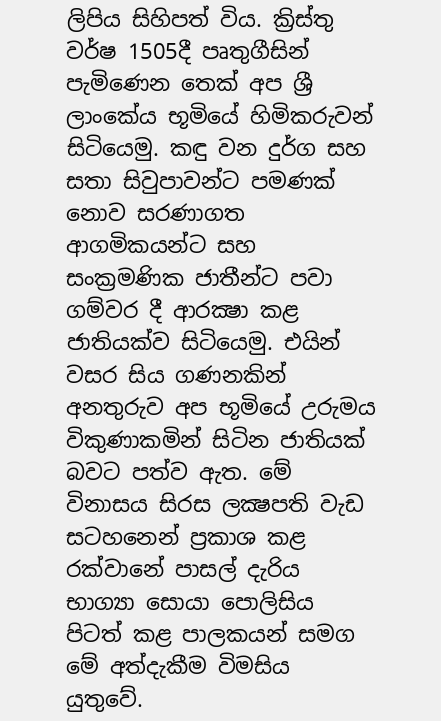ලිපිය සිහිපත් විය. ක්‍රිස්තු වර්ෂ 1505දී පෘතුගීසින් පැමිණෙන තෙක් අප ශ්‍රී ලාංකේය භූමියේ හිමිකරුවන් සිටියෙමු. කඳු වන දුර්ග සහ සතා සිවුපාවන්ට පමණක් නොව සරණාගත ආගමිකයන්ට සහ සංක්‍රමණික ජාතීන්ට පවා ගම්වර දී ආරක්‍ෂා කළ ජාතියක්ව සිටියෙමු. එයින් වසර සිය ගණනකින් අනතුරුව අප භූමියේ උරුමය විකුණාකමින් සිටින ජාතියක් බවට පත්ව ඇත. මේ විනාසය සිරස ලක්‍ෂපති වැඩ සටහනෙන් ප්‍රකාශ කළ රක්වානේ පාසල් දැරිය භාග්‍යා සොයා පොලිසිය පිටත් කළ පාලකයන් සමග මේ අත්දැකීම විමසිය යුතුවේ.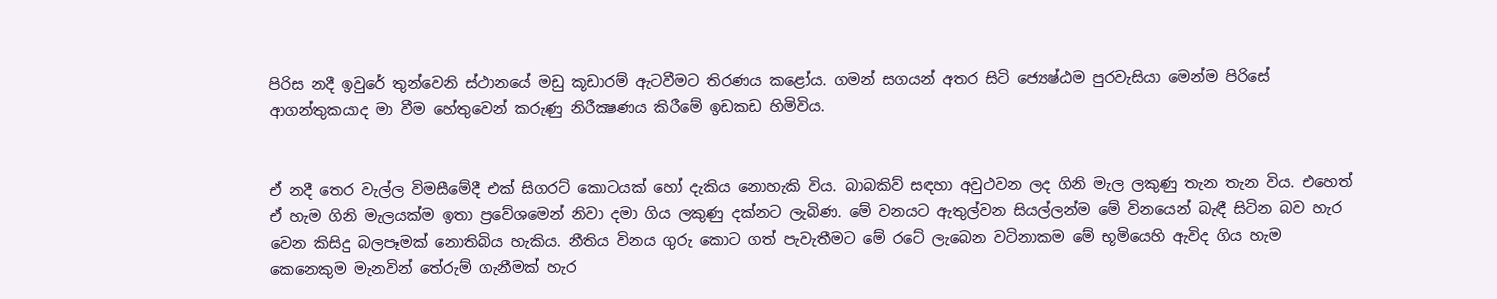පිරිස නදී ඉවුරේ තුන්වෙනි ස්ථානයේ මඩු කූඩාරම් ඇටවීමට තිරණය කළෝය. ගමන් සගයන් අතර සිටි ජ්‍යෙෂ්ඨම පුරවැසියා මෙන්ම පිරිසේ ආගන්තුකයාද මා වීම හේතුවෙන් කරුණු නිරීක්‍ෂණය කිරීමේ ඉඩකඩ හිමිවිය.


ඒ නදී තෙර වැල්ල විමසීමේදී එක් සිගරට් කොටයක් හෝ දැකිය නොහැකි විය. බාබකිව් සඳහා අවුථවන ලද ගිනි මැල ලකුණු තැන තැන විය. එහෙත් ඒ හැම ගිනි මැලයක්ම ඉතා ප්‍රවේශමෙන් නිවා දමා ගිය ලකුණු දක්නට ලැබිණ. මේ වනයට ඇතුල්වන සියල්ලන්ම මේ විනයෙන් බැඳී සිටින බව හැර වෙන කිසිදු බලපෑමක් නොතිබිය හැකිය. නීතිය විනය ගුරු කොට ගත් පැවැතීමට මේ රටේ ලැබෙන වටිනාකම මේ භූමියෙහි ඇවිද ගිය හැම කෙනෙකුම මැනවින් තේරුම් ගැනීමක් හැර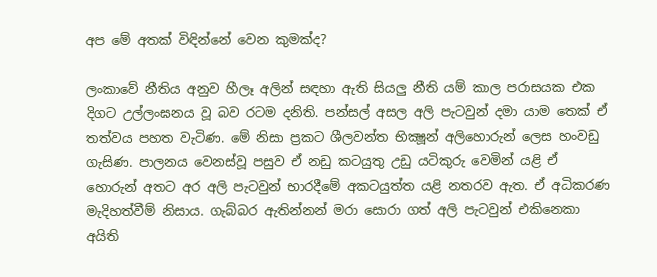අප මේ අතක් විඳින්නේ වෙන කුමක්ද?

ලංකාවේ නීතිය අනුව හීලෑ අලින් සඳහා ඇති සියලු නීති යම් කාල පරාසයක එක දිගට උල්ලංඝනය වූ බව රටම දනිති. පන්සල් අසල අලි පැටවුන් දමා යාම තෙක් ඒ තත්වය පහත වැටිණ. මේ නිසා ප්‍රකට ශීලවන්ත භික්‍ෂූන් අලිහොරුන් ලෙස හංවඩු ගැසිණ. පාලනය වෙනස්වූ පසුව ඒ නඩු කටයුතු උඩු යටිකුරු වෙමින් යළි ඒ හොරුන් අතට අර අලි පැටවුන් භාරදීමේ අකටයුත්ත යළි නතරව ඇත. ඒ අධිකරණ මැදිහත්වීම් නිසාය. ගැබ්බර ඇතින්නන් මරා සොරා ගත් අලි පැටවුන් එකිනෙකා අයිති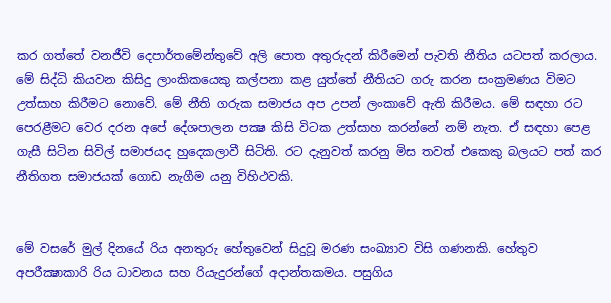කර ගත්තේ වනජීවි දෙපාර්තමේන්තුවේ අලි පොත අතුරුදන් කිරීමෙන් පැවති නීතිය යටපත් කරලාය. මේ සිද්ධි කියවන කිසිදු ලාංකිකයෙකු කල්පනා කළ යුත්තේ නීතියට ගරු කරන සංක්‍රමණය විමට උත්සාහ කිරීමට නොවේ. මේ නීති ගරුක සමාජය අප උපන් ලංකාවේ ඇති කිරීමය. මේ සඳහා රට පෙරළීමට වෙර දරන අපේ දේශපාලන පක්‍ෂ කිසි විටක උත්සාහ කරන්නේ නම් නැත. ඒ සඳහා පෙළ ගැසී සිටින සිවිල් සමාජයද හුදෙකලාවී සිටිති. රට දැනුවත් කරනු මිස තවත් එකෙකු බලයට පත් කර නීතිගත සමාජයක් ගොඩ නැගීම යනු විහිථවකි.


මේ වසරේ මුල් දිනයේ රිය අනතුරු හේතුවෙන් සිදුවූ මරණ සංඛ්‍යාව විසි ගණනකි. හේතුව අපරීක්‍ෂාකාරි රිය ධාවනය සහ රියැදුරන්ගේ අදාන්තකමය. පසුගිය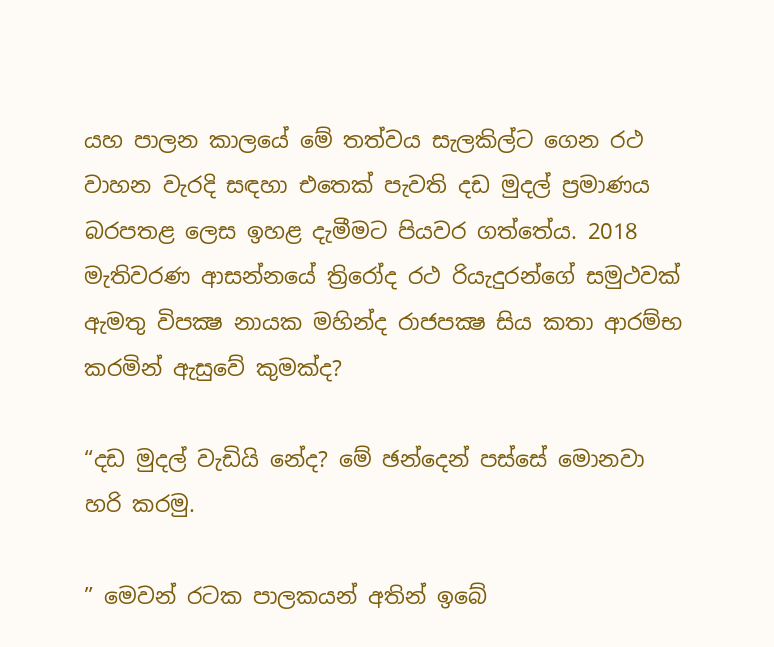යහ පාලන කාලයේ මේ තත්වය සැලකිල්ට ගෙන රථ වාහන වැරදි සඳහා එතෙක් පැවති දඩ මුදල් ප්‍රමාණය බරපතළ ලෙස ඉහළ දැමීමට පියවර ගත්තේය. 2018 මැතිවරණ ආසන්නයේ ත්‍රිරෝද රථ රියැදුරන්ගේ සමුථවක් ඇමතු විපක්‍ෂ නායක මහින්ද රාජපක්‍ෂ සිය කතා ආරම්භ කරමින් ඇසුවේ කුමක්ද?

“දඩ මුදල් වැඩියි නේද? මේ ඡන්දෙන් පස්සේ මොනවා හරි කරමු.

” මෙවන් රටක පාලකයන් අතින් ඉබේ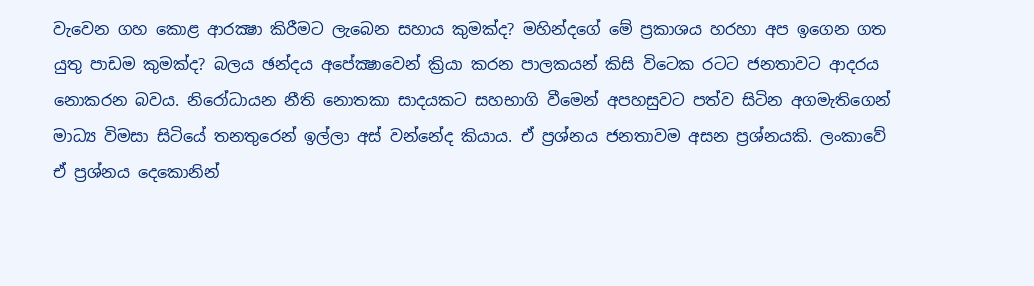වැවෙන ගහ කොළ ආරක්‍ෂා කිරීමට ලැබෙන සහාය කුමක්ද? මහින්දගේ මේ ප්‍රකාශය හරහා අප ඉගෙන ගත යුතු පාඩම කුමක්ද? බලය ඡන්දය අපේක්‍ෂාවෙන් ක්‍රියා කරන පාලකයන් කිසි විටෙක රටට ජනතාවට ආදරය නොකරන බවය. නිරෝධායන නීති නොතකා සාදයකට සහභාගි වීමෙන් අපහසුවට පත්ව සිටින අගමැතිගෙන් මාධ්‍ය විමසා සිටියේ තනතුරෙන් ඉල්ලා අස් වන්නේද කියාය. ඒ ප්‍රශ්නය ජනතාවම අසන ප්‍රශ්නයකි. ලංකාවේ ඒ ප්‍රශ්නය දෙකොනින්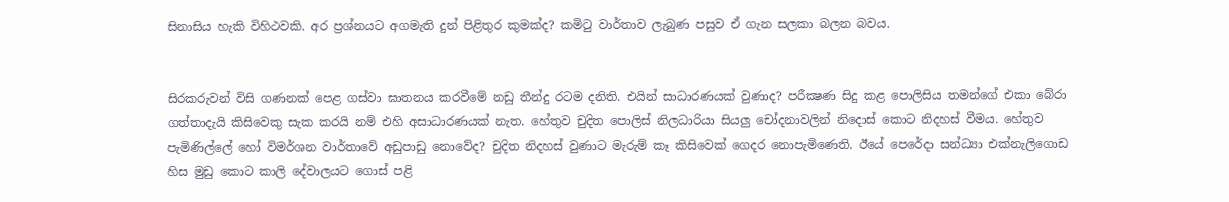සිනාසිය හැකි විහිථවකි. අර ප්‍රශ්නයට අගමැති දුන් පිළිතුර කුමක්ද? කමිටු වාර්තාව ලැබුණ පසුව ඒ ගැන සලකා බලන බවය.


සිරකරුවන් විසි ගණනක් පෙළ ගස්වා ඝාතනය කරවීමේ නඩු තීන්දු රටම දනිති. එයින් සාධාරණයක් වුණාද? පරීක්‍ෂණ සිදු කළ පොලිසිය තමන්ගේ එකා බේරා ගත්තාදැයි කිසිවෙකු සැක කරයි නම් එහි අසාධාරණයක් නැත. හේතුව චුදිත පොලිස් නිලධාරියා සියලු චෝදනාවලින් නිදොස් කොට නිදහස් වීමය. හේතුව පැමිණිල්ලේ හෝ විමර්ශන වාර්තාවේ අඩුපාඩු නොවේද? චුදිත නිදහස් වුණාට මැරුම් කෑ කිසිවෙක් ගෙදර නොපැමිණෙති. ඊයේ පෙරේදා සන්ධ්‍යා එක්නැලිගොඩ හිස මුඩු කොට කාලි දේවාලයට ගොස් පළි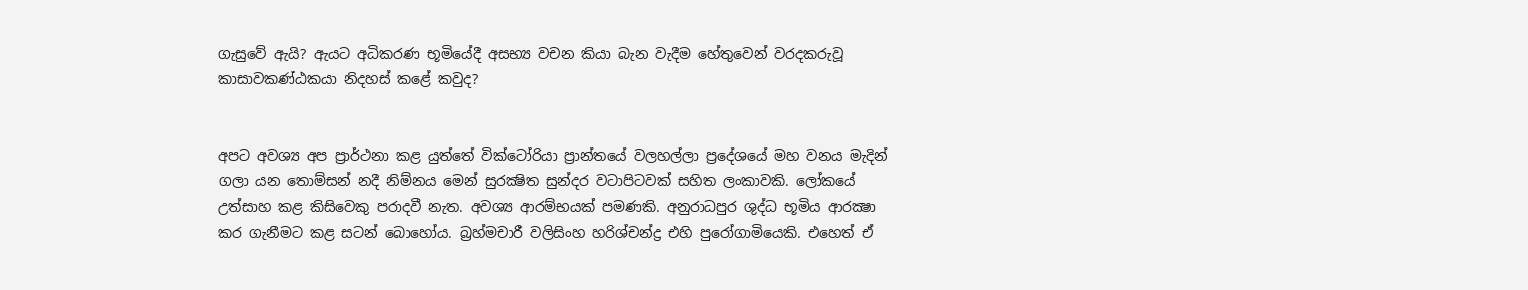ගැසුවේ ඇයි? ඇයට අධිකරණ භූමියේදී අසභ්‍ය වචන කියා බැන වැදීම හේතුවෙන් වරදකරුවූ කාසාවකණ්ඨකයා නිදහස් කළේ කවුද?


අපට අවශ්‍ය අප ප්‍රාර්ථනා කළ යුත්තේ වික්ටෝරියා ප්‍රාන්තයේ වලහල්ලා ප්‍රදේශයේ මහ වනය මැදින් ගලා යන තොම්සන් නදී නිම්නය මෙන් සුරක්‍ෂිත සුන්දර වටාපිටවක් සහිත ලංකාවකි. ලෝකයේ උත්සාහ කළ කිසිවෙකු පරාදවී නැත. අවශ්‍ය ආරම්භයක් පමණකි. අනුරාධපුර ශුද්ධ භූමිය ආරක්‍ෂා කර ගැනීමට කළ සටන් බොහෝය. බ්‍රහ්මචාරී වලිසිංහ හරිශ්චන්ද්‍ර එහි පුරෝගාමියෙකි. එහෙත් ඒ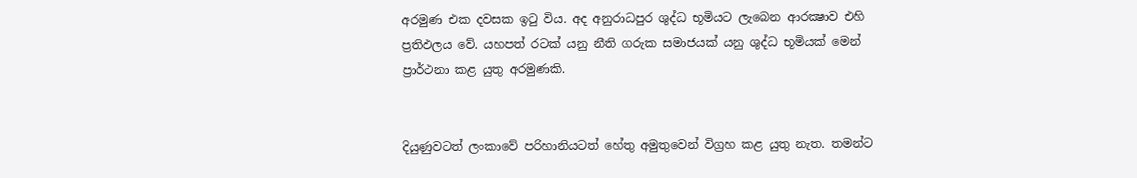අරමුණ එක දවසක ඉටු විය. අද අනුරාධපුර ශුද්ධ භූමියට ලැබෙන ආරක්‍ෂාව එහි ප්‍රතිඵලය වේ. යහපත් රටක් යනු නීති ගරුක සමාජයක් යනු ශුද්ධ භූමියක් මෙන් ප්‍රාර්ථනා කළ යුතු අරමුණකි.


දියුණුවටත් ලංකාවේ පරිහානියටත් හේතු අමුතුවෙන් විග්‍රහ කළ යුතු නැත. තමන්ට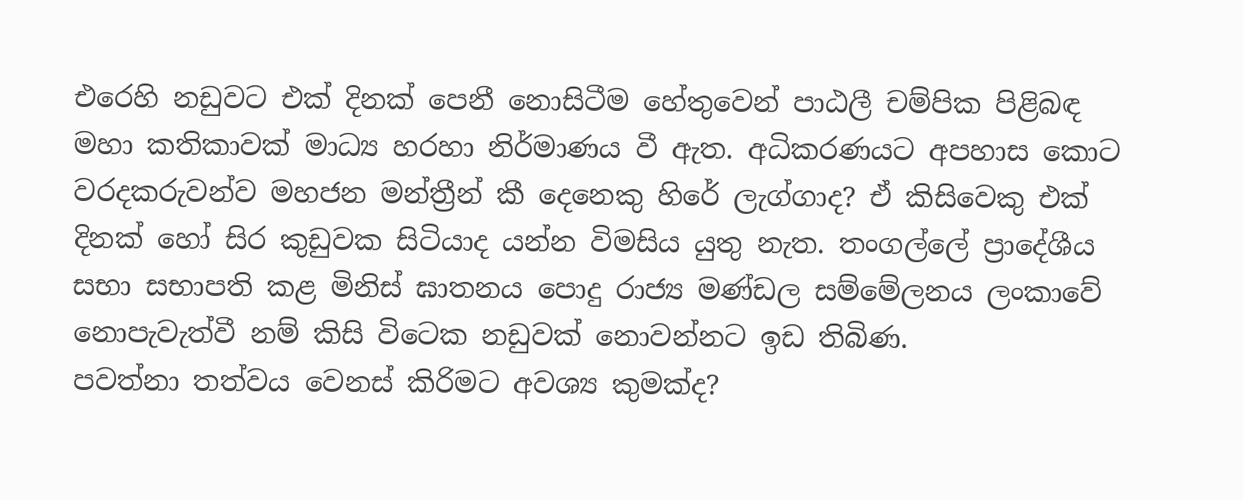එරෙහි නඩුවට එක් දිනක් පෙනී නොසිටීම හේතුවෙන් පාඨලී චම්පික පිළිබඳ මහා කතිකාවක් මාධ්‍ය හරහා නිර්මාණය වී ඇත. අධිකරණයට අපහාස කොට වරදකරුවන්ව මහජන මන්ත්‍රීන් කී දෙනෙකු හිරේ ලැග්ගාද? ඒ කිසිවෙකු එක් දිනක් හෝ සිර කුඩුවක සිටියාද යන්න විමසිය යුතු නැත. තංගල්ලේ ප්‍රාදේශීය සභා සභාපති කළ මිනිස් ඝාතනය පොදු රාජ්‍ය මණ්ඩල සම්මේලනය ලංකාවේ නොපැවැත්වී නම් කිසි විටෙක නඩුවක් නොවන්නට ඉඩ තිබිණ.
පවත්නා තත්වය වෙනස් කිරිමට අවශ්‍ය කුමක්ද?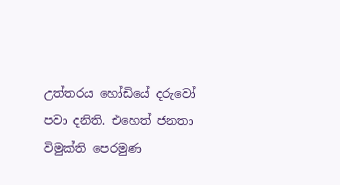උත්තරය හෝඩියේ දරුවෝ පවා දනිති. එහෙත් ජනතා විමුක්ති පෙරමුණ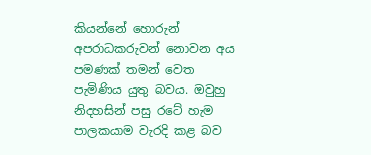කියන්නේ හොරුන් අපරාධකරුවන් නොවන අය පමණක් තමන් වෙත පැමිණිය යුතු බවය. ඔවුහු නිදහසින් පසු රටේ හැම පාලකයාම වැරදි කළ බව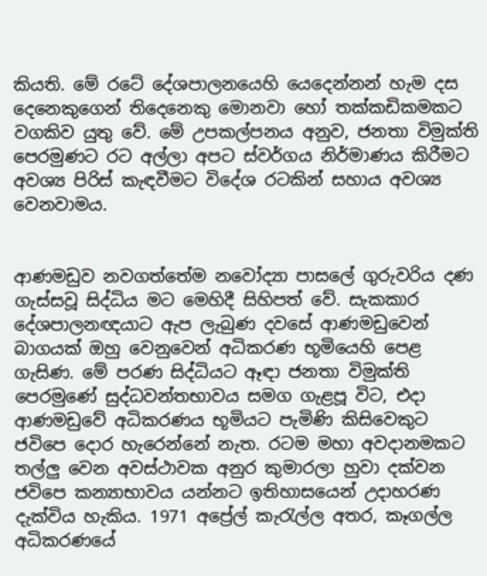කියති. මේ රටේ දේශපාලනයෙහි යෙදෙන්නන් හැම දස දෙනෙකුගෙන් තිදෙනෙකු මොනවා හෝ තක්කඩිකමකට වගකිව යුතු වේ. මේ උපකල්පනය අනුව, ජනතා විමුක්ති පෙරමුණට රට අල්ලා අපට ස්වර්ගය නිර්මාණය කිරීමට අවශ්‍ය පිරිස් කැඳවීමට විදේශ රටකින් සහාය අවශ්‍ය වෙනවාමය.


ආණමඩුව නවගත්තේම නවෝද්‍යා පාසලේ ගුරුවරිය දණ ගැස්සවූ සිද්ධිය මට මෙහිදී සිහිපත් වේ. සැකකාර දේශපාලනඥයාට ඇප ලැබුණ දවසේ ආණමඩුවෙන් බාගයක් ඔහු වෙනුවෙන් අධිකරණ භූමියෙහි පෙළ ගැසිණ. මේ පරණ සිද්ධියට ඈඳා ජනතා විමුක්ති පෙරමුණේ සුද්ධවන්තභාවය සමග ගැළපූ විට, එදා ආණමඩුවේ අධිකරණය භූමියට පැමිණි කිසිවෙකුට ජවිපෙ දොර හැරෙන්නේ නැත. රටම මහා අවදානමකට තල්ලු වෙන අවස්ථාවක අනුර කුමාරලා හුවා දක්වන ජවිපෙ කන්‍යාභාවය යන්නට ඉතිහාසයෙන් උදාහරණ දැක්විය හැකිය. 1971 අප්‍රේල් කැරැල්ල අතර, කෑගල්ල අධිකරණයේ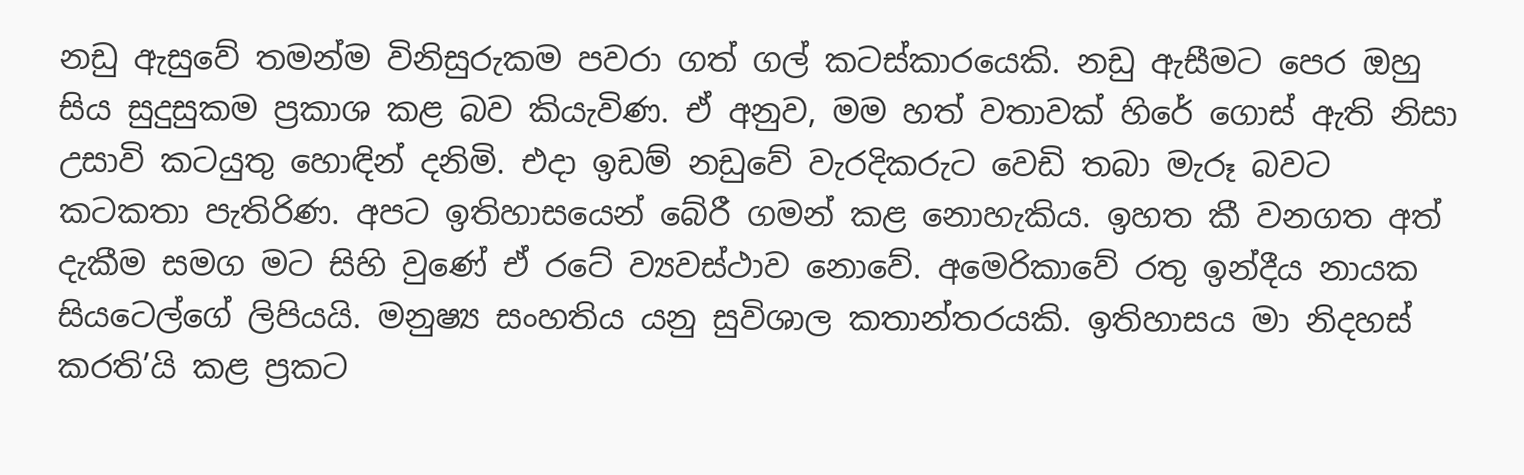නඩු ඇසුවේ තමන්ම විනිසුරුකම පවරා ගත් ගල් කටස්කාරයෙකි. නඩු ඇසීමට පෙර ඔහු සිය සුදුසුකම ප්‍රකාශ කළ බව කියැවිණ. ඒ අනුව, මම හත් වතාවක් හිරේ ගොස් ඇති නිසා උසාවි කටයුතු හොඳින් දනිමි. එදා ඉඩම් නඩුවේ වැරදිකරුට වෙඩි තබා මැරූ බවට කටකතා පැතිරිණ. අපට ඉතිහාසයෙන් බේරී ගමන් කළ නොහැකිය. ඉහත කී වනගත අත් දැකීම සමග මට සිහි වුණේ ඒ රටේ ව්‍යවස්ථාව නොවේ. අමෙරිකාවේ රතු ඉන්දීය නායක සියටෙල්ගේ ලිපියයි. මනුෂ්‍ය සංහතිය යනු සුවිශාල කතාන්තරයකි. ඉතිහාසය මා නිදහස් කරති’යි කළ ප්‍රකට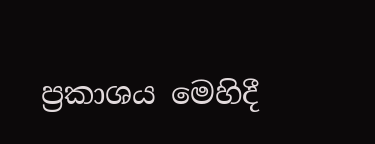ප්‍රකාශය මෙහිදී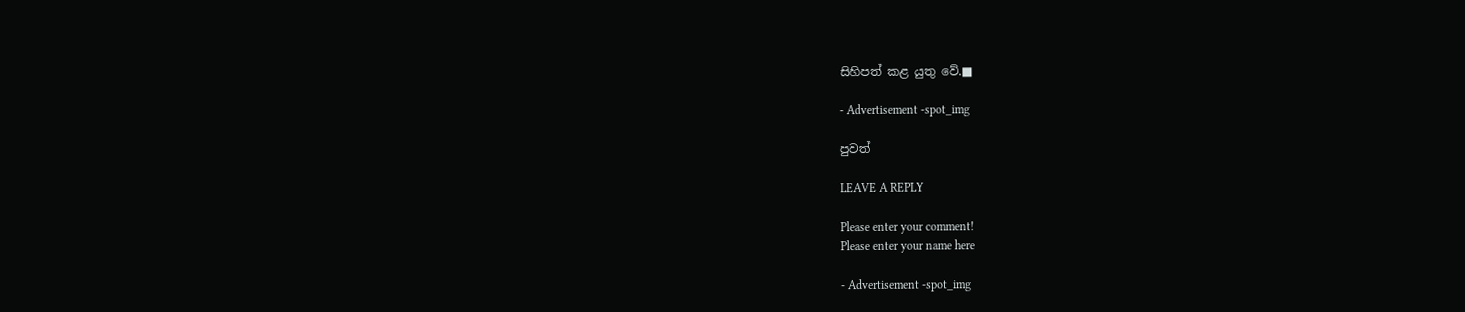සිහිපත් කළ යුතු වේ.■

- Advertisement -spot_img

පුවත්

LEAVE A REPLY

Please enter your comment!
Please enter your name here

- Advertisement -spot_img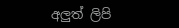අලුත් ලිපි